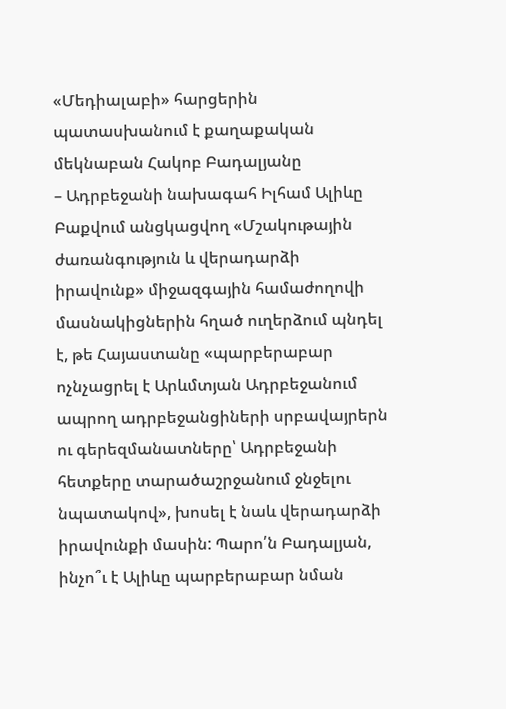«Մեդիալաբի» հարցերին պատասխանում է քաղաքական մեկնաբան Հակոբ Բադալյանը
– Ադրբեջանի նախագահ Իլհամ Ալիևը Բաքվում անցկացվող «Մշակութային ժառանգություն և վերադարձի իրավունք» միջազգային համաժողովի մասնակիցներին հղած ուղերձում պնդել է, թե Հայաստանը «պարբերաբար ոչնչացրել է Արևմտյան Ադրբեջանում ապրող ադրբեջանցիների սրբավայրերն ու գերեզմանատները՝ Ադրբեջանի հետքերը տարածաշրջանում ջնջելու նպատակով», խոսել է նաև վերադարձի իրավունքի մասին: Պարո՛ն Բադալյան, ինչո՞ւ է Ալիևը պարբերաբար նման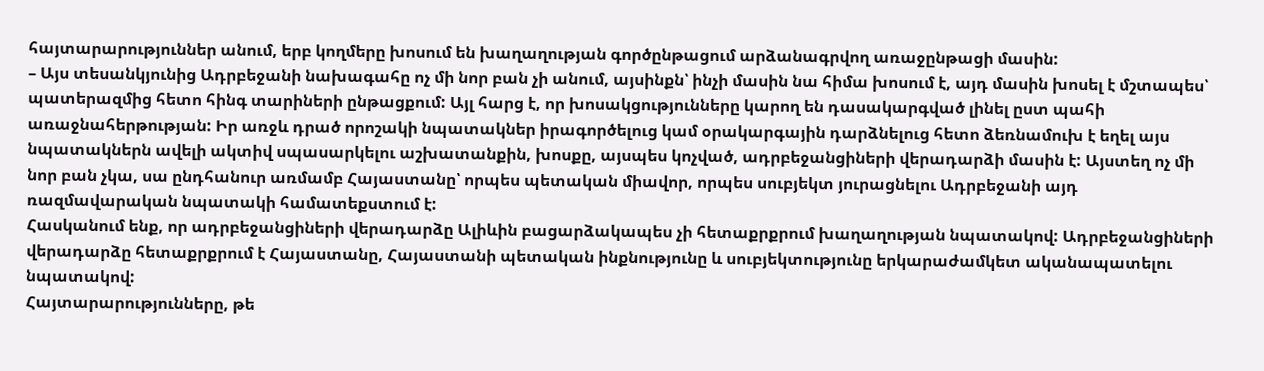հայտարարություններ անում, երբ կողմերը խոսում են խաղաղության գործընթացում արձանագրվող առաջընթացի մասին:
– Այս տեսանկյունից Ադրբեջանի նախագահը ոչ մի նոր բան չի անում, այսինքն՝ ինչի մասին նա հիմա խոսում է, այդ մասին խոսել է մշտապես՝ պատերազմից հետո հինգ տարիների ընթացքում: Այլ հարց է, որ խոսակցությունները կարող են դասակարգված լինել ըստ պահի առաջնահերթության: Իր առջև դրած որոշակի նպատակներ իրագործելուց կամ օրակարգային դարձնելուց հետո ձեռնամուխ է եղել այս նպատակներն ավելի ակտիվ սպասարկելու աշխատանքին, խոսքը, այսպես կոչված, ադրբեջանցիների վերադարձի մասին է: Այստեղ ոչ մի նոր բան չկա, սա ընդհանուր առմամբ Հայաստանը՝ որպես պետական միավոր, որպես սուբյեկտ յուրացնելու Ադրբեջանի այդ ռազմավարական նպատակի համատեքստում է:
Հասկանում ենք, որ ադրբեջանցիների վերադարձը Ալիևին բացարձակապես չի հետաքրքրում խաղաղության նպատակով: Ադրբեջանցիների վերադարձը հետաքրքրում է Հայաստանը, Հայաստանի պետական ինքնությունը և սուբյեկտությունը երկարաժամկետ ականապատելու նպատակով:
Հայտարարությունները, թե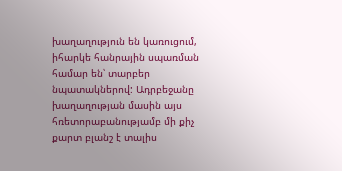խաղաղություն են կառուցում, իհարկե հանրային սպառման համար են՝ տարբեր նպատակներով: Ադրբեջանը խաղաղության մասին այս հռետորաբանությամբ մի քիչ քարտ բլանշ է տալիս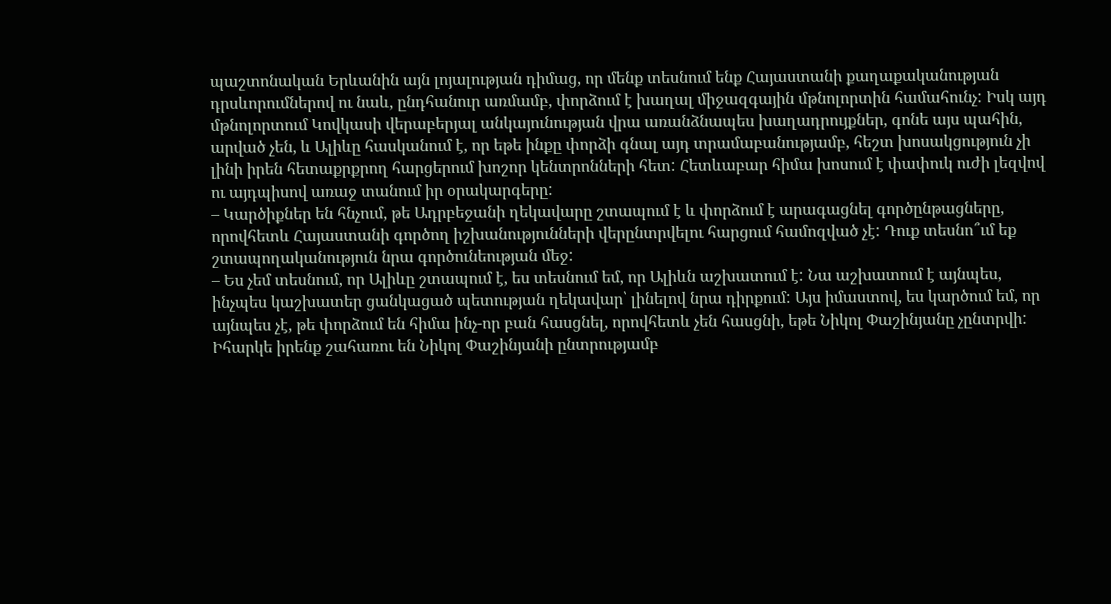պաշտոնական Երևանին այն լոյալության դիմաց, որ մենք տեսնում ենք Հայաստանի քաղաքականության դրսևորումներով ու նաև, ընդհանուր առմամբ, փորձում է խաղալ միջազգային մթնոլորտին համահունչ: Իսկ այդ մթնոլորտում Կովկասի վերաբերյալ անկայունության վրա առանձնապես խաղադրույքներ, գոնե այս պահին, արված չեն, և Ալիևը հասկանում է, որ եթե ինքը փորձի գնալ այդ տրամաբանությամբ, հեշտ խոսակցություն չի լինի իրեն հետաքրքրող հարցերում խոշոր կենտրոնների հետ: Հետևաբար հիմա խոսում է փափուկ ուժի լեզվով ու այդպիսով առաջ տանում իր օրակարգերը:
– Կարծիքներ են հնչում, թե Ադրբեջանի ղեկավարը շտապում է և փորձում է արագացնել գործընթացները, որովհետև Հայաստանի գործող իշխանությունների վերընտրվելու հարցում համոզված չէ: Դուք տեսնո՞ւմ եք շտապողականություն նրա գործունեության մեջ:
– Ես չեմ տեսնում, որ Ալիևը շտապում է, ես տեսնում եմ, որ Ալիևն աշխատում է: Նա աշխատում է այնպես, ինչպես կաշխատեր ցանկացած պետության ղեկավար՝ լինելով նրա դիրքում: Այս իմաստով, ես կարծում եմ, որ այնպես չէ, թե փորձում են հիմա ինչ-որ բան հասցնել, որովհետև չեն հասցնի, եթե Նիկոլ Փաշինյանը չընտրվի: Իհարկե իրենք շահառու են Նիկոլ Փաշինյանի ընտրությամբ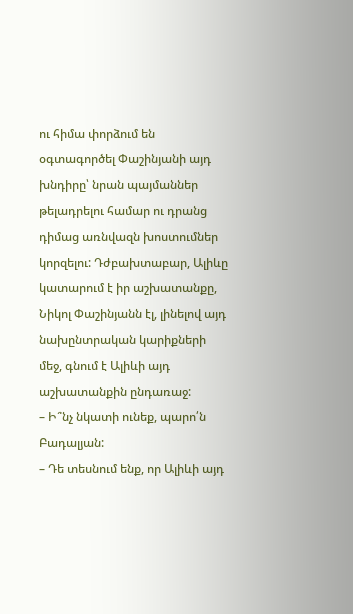ու հիմա փորձում են օգտագործել Փաշինյանի այդ խնդիրը՝ նրան պայմաններ թելադրելու համար ու դրանց դիմաց առնվազն խոստումներ կորզելու: Դժբախտաբար, Ալիևը կատարում է իր աշխատանքը, Նիկոլ Փաշինյանն էլ, լինելով այդ նախընտրական կարիքների մեջ, գնում է Ալիևի այդ աշխատանքին ընդառաջ:
– Ի՞նչ նկատի ունեք, պարո՛ն Բադալյան:
– Դե տեսնում ենք, որ Ալիևի այդ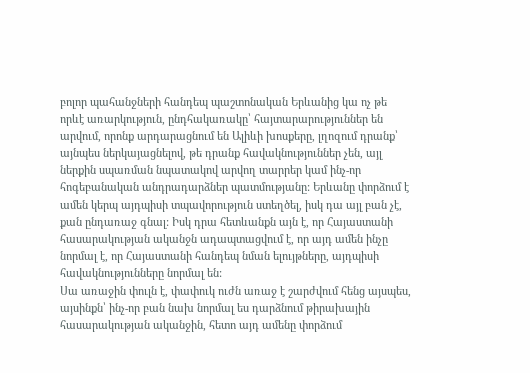բոլոր պահանջների հանդեպ պաշտոնական Երևանից կա ոչ թե որևէ առարկություն, ընդհակառակը՝ հայտարարություններ են արվում, որոնք արդարացնում են Ալիևի խոսքերը, լղոզում դրանք՝ այնպես ներկայացնելով, թե դրանք հավակնություններ չեն, այլ ներքին սպառման նպատակով արվող տարրեր կամ ինչ-որ հոգեբանական անդրադարձներ պատմությանը: Երևանը փորձում է ամեն կերպ այդպիսի տպավորություն ստեղծել, իսկ դա այլ բան չէ, քան ընդառաջ գնալ: Իսկ դրա հետևանքն այն է, որ Հայաստանի հասարակության ականջն ադապտացվում է, որ այդ ամեն ինչը նորմալ է, որ Հայաստանի հանդեպ նման ելույթները, այդպիսի հավակնությունները նորմալ են:
Սա առաջին փուլն է, փափուկ ուժն առաջ է շարժվում հենց այսպես, այսինքն՝ ինչ-որ բան նախ նորմալ ես դարձնում թիրախային հասարակության ականջին, հետո այդ ամենը փորձում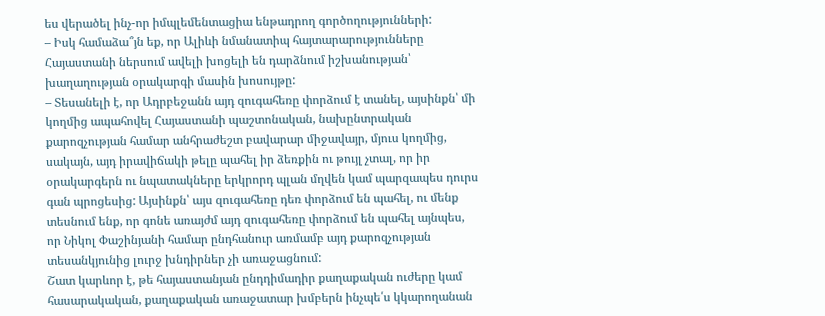ես վերածել ինչ-որ իմպլեմենտացիա ենթադրող գործողությունների:
– Իսկ համաձա՞յն եք, որ Ալիևի նմանատիպ հայտարարությունները Հայաստանի ներսում ավելի խոցելի են դարձնում իշխանության՝ խաղաղության օրակարգի մասին խոսույթը:
– Տեսանելի է, որ Ադրբեջանն այդ զուգահեռը փորձում է տանել, այսինքն՝ մի կողմից ապահովել Հայաստանի պաշտոնական, նախընտրական քարոզչության համար անհրաժեշտ բավարար միջավայր, մյուս կողմից, սակայն, այդ իրավիճակի թելը պահել իր ձեռքին ու թույլ չտալ, որ իր օրակարգերն ու նպատակները երկրորդ պլան մղվեն կամ պարզապես դուրս գան պրոցեսից: Այսինքն՝ այս զուգահեռը դեռ փորձում են պահել, ու մենք տեսնում ենք, որ գոնե առայժմ այդ զուգահեռը փորձում են պահել այնպես, որ Նիկոլ Փաշինյանի համար ընդհանուր առմամբ այդ քարոզչության տեսանկյունից լուրջ խնդիրներ չի առաջացնում:
Շատ կարևոր է, թե հայաստանյան ընդդիմադիր քաղաքական ուժերը կամ հասարակական, քաղաքական առաջատար խմբերն ինչպե՛ս կկարողանան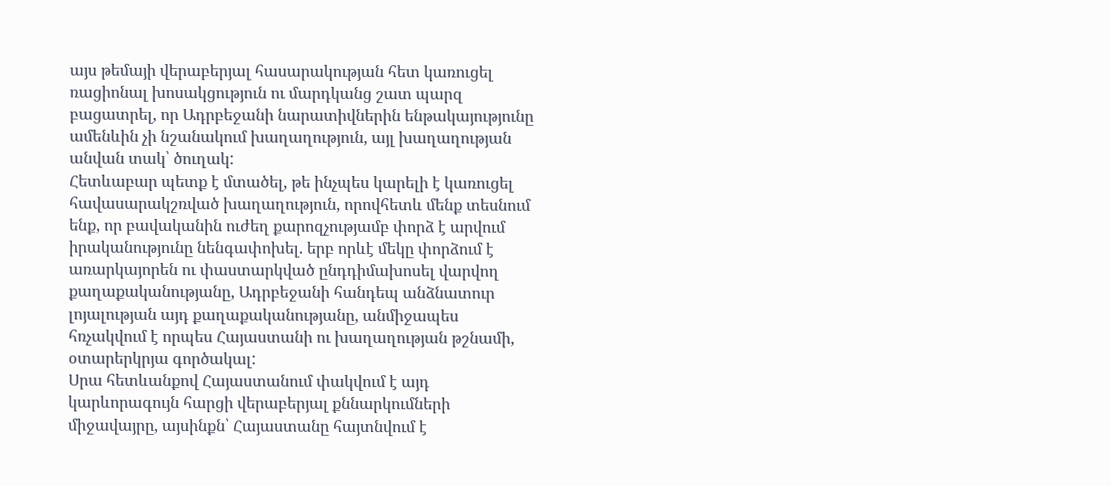այս թեմայի վերաբերյալ հասարակության հետ կառուցել ռացիոնալ խոսակցություն ու մարդկանց շատ պարզ բացատրել, որ Ադրբեջանի նարատիվներին ենթակայությունը ամենևին չի նշանակում խաղաղություն, այլ խաղաղության անվան տակ՝ ծուղակ:
Հետևաբար պետք է մտածել, թե ինչպես կարելի է կառուցել հավասարակշռված խաղաղություն, որովհետև մենք տեսնում ենք, որ բավականին ուժեղ քարոզչությամբ փորձ է արվում իրականությունը նենգափոխել. երբ որևէ մեկը փորձում է առարկայորեն ու փաստարկված ընդդիմախոսել վարվող քաղաքականությանը, Ադրբեջանի հանդեպ անձնատուր լոյալության այդ քաղաքականությանը, անմիջապես հռչակվում է որպես Հայաստանի ու խաղաղության թշնամի, օտարերկրյա գործակալ:
Սրա հետևանքով Հայաստանում փակվում է այդ կարևորագույն հարցի վերաբերյալ քննարկումների միջավայրը, այսինքն՝ Հայաստանը հայտնվում է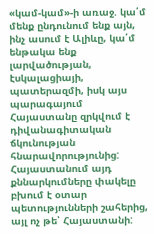«կամ-կամ»-ի առաջ. կա՛մ մենք ընդունում ենք այն, ինչ ասում է Ալիևը, կա՛մ ենթակա ենք լարվածության, էսկալացիայի, պատերազմի, իսկ այս պարագայում Հայաստանը զրկվում է դիվանագիտական ճկունության հնարավորությունից: Հայաստանում այդ քննարկումները փակելը բխում է օտար պետությունների շահերից, այլ ոչ թե՝ Հայաստանի: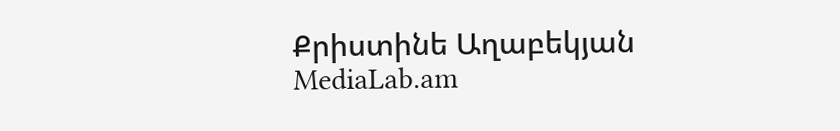Քրիստինե Աղաբեկյան
MediaLab.am